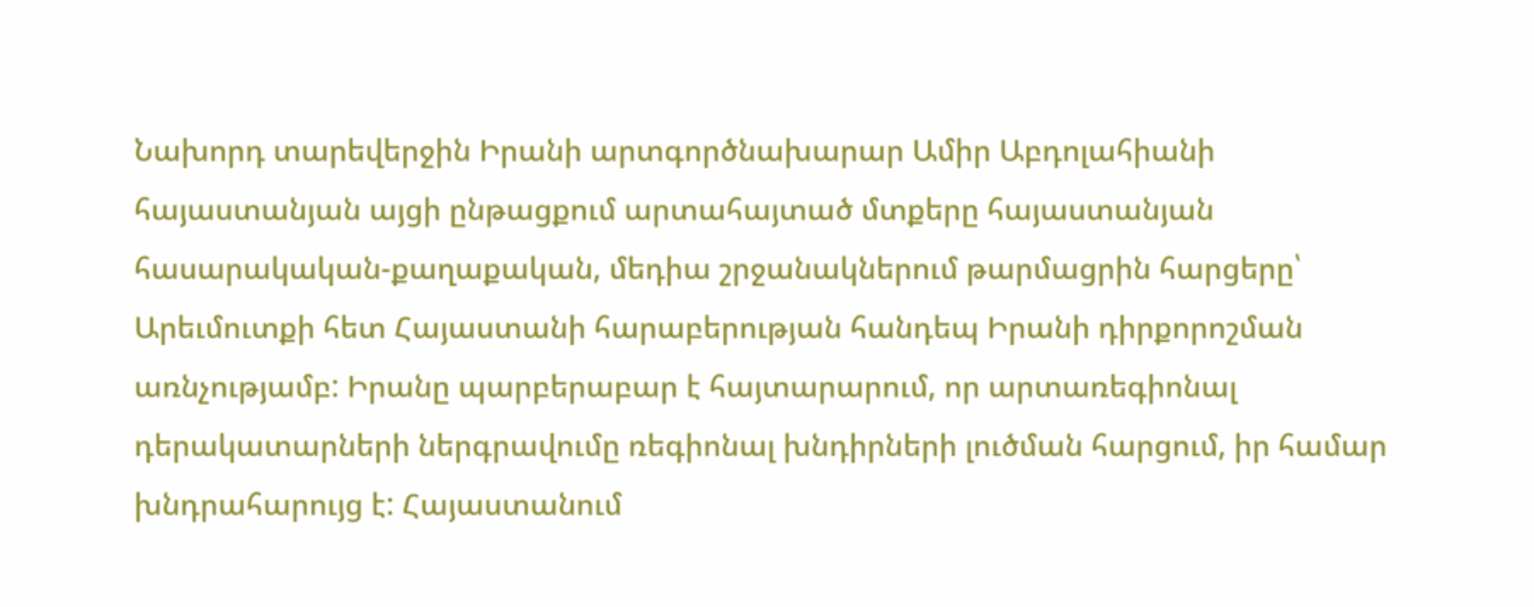Նախորդ տարեվերջին Իրանի արտգործնախարար Ամիր Աբդոլահիանի հայաստանյան այցի ընթացքում արտահայտած մտքերը հայաստանյան հասարակական-քաղաքական, մեդիա շրջանակներում թարմացրին հարցերը՝ Արեւմուտքի հետ Հայաստանի հարաբերության հանդեպ Իրանի դիրքորոշման առնչությամբ: Իրանը պարբերաբար է հայտարարում, որ արտառեգիոնալ դերակատարների ներգրավումը ռեգիոնալ խնդիրների լուծման հարցում, իր համար խնդրահարույց է: Հայաստանում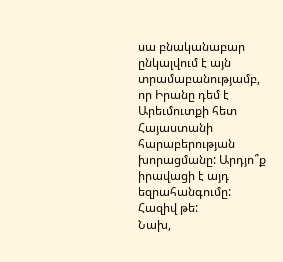սա բնականաբար ընկալվում է այն տրամաբանությամբ, որ Իրանը դեմ է Արեւմուտքի հետ Հայաստանի հարաբերության խորացմանը: Արդյո՞ք իրավացի է այդ եզրահանգումը: Հազիվ թե:
Նախ,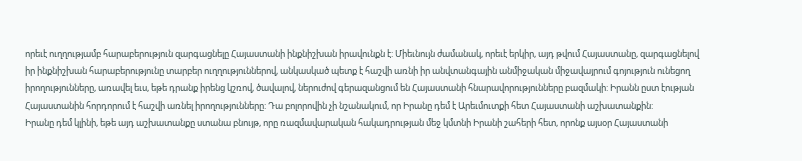որեւէ ուղղությամբ հարաբերություն զարգացնելը Հայաստանի ինքնիշխան իրավունքն է: Միեւնույն ժամանակ, որեւէ երկիր, այդ թվում Հայաստանը, զարգացնելով իր ինքնիշխան հարաբերությունը տարբեր ուղղություններով, անկասկած պետք է հաշվի առնի իր անվտանգային անմիջական միջավայրում գոյություն ունեցող իրողությունները, առավել եւս, եթե դրանք իրենց կշռով, ծավալով, ներուժով գերազանցում են Հայաստանի հնարավորությունները բազմակի: Իրանն ըստ էության Հայաստանին հորդորում է հաշվի առնել իրողությունները: Դա բոլորովին չի նշանակում, որ Իրանը դեմ է Արեւմուտքի հետ Հայաստանի աշխատանքին:
Իրանը դեմ կլինի, եթե այդ աշխատանքը ստանա բնույթ, որը ռազմավարական հակադրության մեջ կմտնի Իրանի շահերի հետ, որոնք այսօր Հայաստանի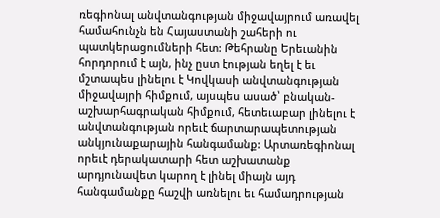ռեգիոնալ անվտանգության միջավայրում առավել համահունչն են Հայաստանի շահերի ու պատկերացումների հետ: Թեհրանը Երեւանին հորդորում է այն, ինչ ըստ էության եղել է եւ մշտապես լինելու է Կովկասի անվտանգության միջավայրի հիմքում, այսպես ասած՝ բնական-աշխարհագրական հիմքում, հետեւաբար լինելու է անվտանգության որեւէ ճարտարապետության անկյունաքարային հանգամանք: Արտառեգիոնալ որեւէ դերակատարի հետ աշխատանք արդյունավետ կարող է լինել միայն այդ հանգամանքը հաշվի առնելու եւ համադրության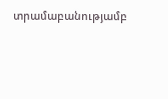տրամաբանությամբ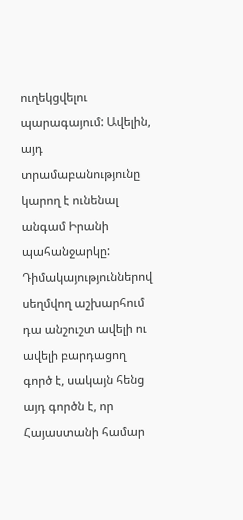ուղեկցվելու պարագայում: Ավելին, այդ տրամաբանությունը կարող է ունենալ անգամ Իրանի պահանջարկը:
Դիմակայություններով սեղմվող աշխարհում դա անշուշտ ավելի ու ավելի բարդացող գործ է, սակայն հենց այդ գործն է, որ Հայաստանի համար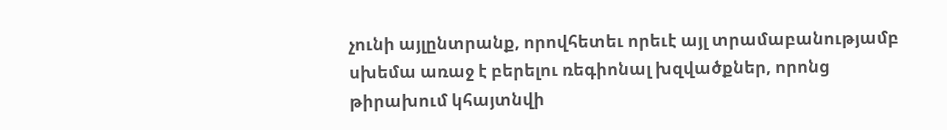չունի այլընտրանք, որովհետեւ որեւէ այլ տրամաբանությամբ սխեմա առաջ է բերելու ռեգիոնալ խզվածքներ, որոնց թիրախում կհայտնվի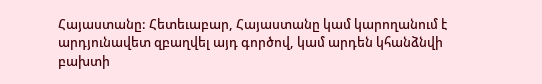Հայաստանը: Հետեւաբար, Հայաստանը կամ կարողանում է արդյունավետ զբաղվել այդ գործով, կամ արդեն կհանձնվի բախտի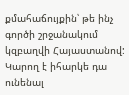քմահաճույքին՝ թե ինչ գործի շրջանակում կզբաղվի Հայաստանով: Կարող է իհարկե դա ունենալ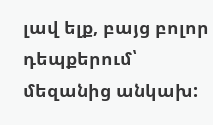լավ ելք, բայց բոլոր դեպքերում՝ մեզանից անկախ: